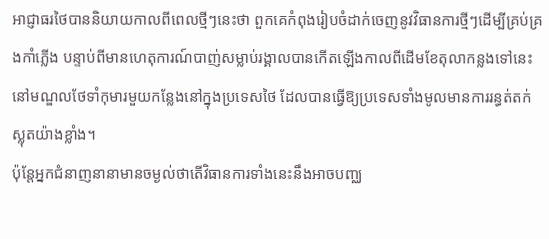អាជ្ញាធរថៃបាននិយាយកាលពីពេលថ្មីៗនេះថា ពួកគេកំពុងរៀបចំដាក់ចេញនូវវិធានការថ្មីៗដើម្បីគ្រប់គ្រងកាំភ្លើង បន្ទាប់ពីមានហេតុការណ៍បាញ់សម្លាប់រង្គាលបានកើតឡើងកាលពីដើមខែតុលាកន្លងទៅនេះនៅមណ្ឌលថែទាំកុមារមួយកន្លែងនៅក្នុងប្រទេសថៃ ដែលបានធ្វើឱ្យប្រទេសទាំងមូលមានការរន្ធត់តក់ស្លុតយ៉ាងខ្លាំង។
ប៉ុន្តែអ្នកជំនាញនានាមានចម្ងល់ថាតើវិធានការទាំងនេះនឹងអាចបញ្ឈ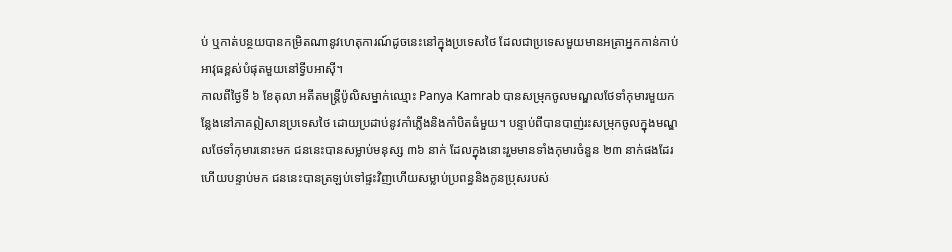ប់ ឬកាត់បន្ថយបានកម្រិតណានូវហេតុការណ៍ដូចនេះនៅក្នុងប្រទេសថៃ ដែលជាប្រទេសមួយមានអត្រាអ្នកកាន់កាប់អាវុធខ្ពស់បំផុតមួយនៅទ្វីបអាស៊ី។
កាលពីថ្ងៃទី ៦ ខែតុលា អតីតមន្រ្តីប៉ូលិសម្នាក់ឈ្មោះ Panya Kamrab បានសម្រុកចូលមណ្ឌលថែទាំកុមារមួយកន្លែងនៅភាគឦសានប្រទេសថៃ ដោយប្រដាប់នូវកាំភ្លើងនិងកាំបិតធំមួយ។ បន្ទាប់ពីបានបាញ់រះសម្រុកចូលក្នុងមណ្ឌលថែទាំកុមារនោះមក ជននេះបានសម្លាប់មនុស្ស ៣៦ នាក់ ដែលក្នុងនោះរួមមានទាំងកុមារចំនួន ២៣ នាក់ផងដែរ ហើយបន្ទាប់មក ជននេះបានត្រឡប់ទៅផ្ទះវិញហើយសម្លាប់ប្រពន្ធនិងកូនប្រុសរបស់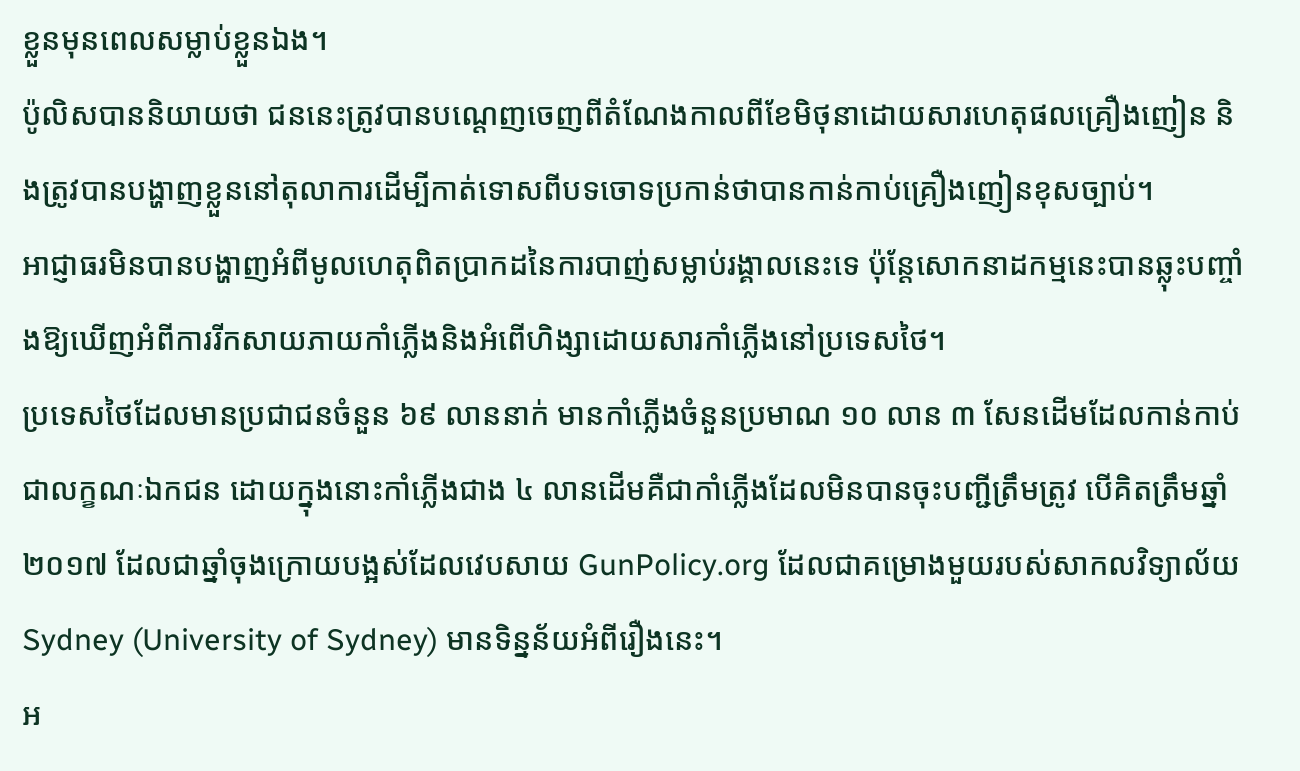ខ្លួនមុនពេលសម្លាប់ខ្លួនឯង។
ប៉ូលិសបាននិយាយថា ជននេះត្រូវបានបណ្តេញចេញពីតំណែងកាលពីខែមិថុនាដោយសារហេតុផលគ្រឿងញៀន និងត្រូវបានបង្ហាញខ្លួននៅតុលាការដើម្បីកាត់ទោសពីបទចោទប្រកាន់ថាបានកាន់កាប់គ្រឿងញៀនខុសច្បាប់។
អាជ្ញាធរមិនបានបង្ហាញអំពីមូលហេតុពិតប្រាកដនៃការបាញ់សម្លាប់រង្គាលនេះទេ ប៉ុន្តែសោកនាដកម្មនេះបានឆ្លុះបញ្ចាំងឱ្យឃើញអំពីការរីកសាយភាយកាំភ្លើងនិងអំពើហិង្សាដោយសារកាំភ្លើងនៅប្រទេសថៃ។
ប្រទេសថៃដែលមានប្រជាជនចំនួន ៦៩ លាននាក់ មានកាំភ្លើងចំនួនប្រមាណ ១០ លាន ៣ សែនដើមដែលកាន់កាប់ជាលក្ខណៈឯកជន ដោយក្នុងនោះកាំភ្លើងជាង ៤ លានដើមគឺជាកាំភ្លើងដែលមិនបានចុះបញ្ជីត្រឹមត្រូវ បើគិតត្រឹមឆ្នាំ ២០១៧ ដែលជាឆ្នាំចុងក្រោយបង្អស់ដែលវេបសាយ GunPolicy.org ដែលជាគម្រោងមួយរបស់សាកលវិទ្យាល័យ Sydney (University of Sydney) មានទិន្នន័យអំពីរឿងនេះ។
អ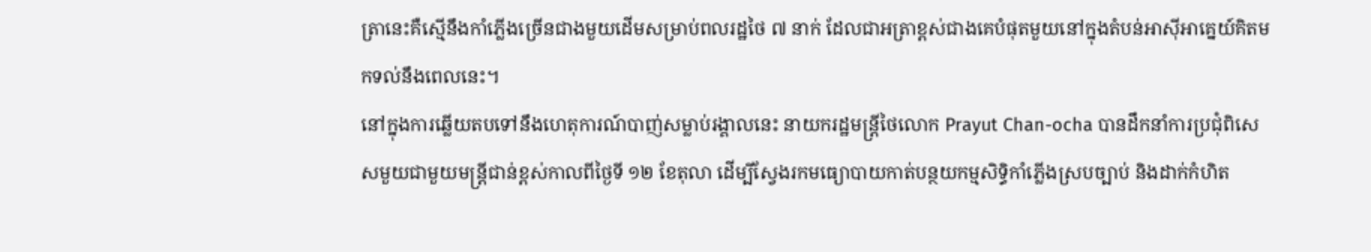ត្រានេះគឺស្មើនឹងកាំភ្លើងច្រើនជាងមួយដើមសម្រាប់ពលរដ្ឋថៃ ៧ នាក់ ដែលជាអត្រាខ្ពស់ជាងគេបំផុតមួយនៅក្នុងតំបន់អាស៊ីអាគ្នេយ៍គិតមកទល់នឹងពេលនេះ។
នៅក្នុងការឆ្លើយតបទៅនឹងហេតុការណ៍បាញ់សម្លាប់រង្គាលនេះ នាយករដ្ឋមន្រ្តីថៃលោក Prayut Chan-ocha បានដឹកនាំការប្រជុំពិសេសមួយជាមួយមន្រ្តីជាន់ខ្ពស់កាលពីថ្ងៃទី ១២ ខែតុលា ដើម្បីស្វែងរកមធ្យោបាយកាត់បន្ថយកម្មសិទ្ធិកាំភ្លើងស្របច្បាប់ និងដាក់កំហិត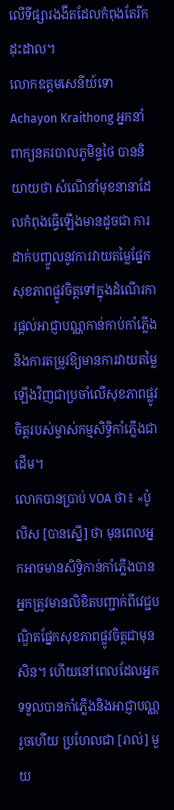លើទីផ្សារងងឹតដែលកំពុងតែរីកដុះដាល។
លោកឧត្តមសេនីយ៍ទោ Achayon Kraithong អ្នកនាំពាក្យនគរបាលភូមិន្ទថៃ បាននិយាយថា សំណើនាំមុខនានាដែលកំពុងធ្វើឡើងមានដូចជា ការដាក់បញ្ចូលនូវការវាយតម្លៃផ្នែកសុខភាពផ្លូវចិត្តទៅក្នុងដំណើរការផ្តល់អាជ្ញាបណ្ណកាន់កាប់កាំភ្លើង និងការតម្រូវឱ្យមានការវាយតម្លៃឡើងវិញជាប្រចាំលើសុខភាពផ្លូវចិត្តរបស់ម្ចាស់កម្មសិទ្ធិកាំភ្លើងជាដើម។
លោកបានប្រាប់ VOA ថា៖ «ប៉ូលិស [បានស្នើ] ថា មុនពេលអ្នកអាចមានសិទ្ធិកាន់កាំភ្លើងបាន អ្នកត្រូវមានលិខិតបញ្ជាក់ពីវេជ្ជបណ្ឌិតផ្នែកសុខភាពផ្លូវចិត្តជាមុនសិន។ ហើយនៅពេលដែលអ្នកទទួលបានកាំភ្លើងនិងអាជ្ញាបណ្ណរួចហើយ ប្រហែលជា [រាល់] មួយ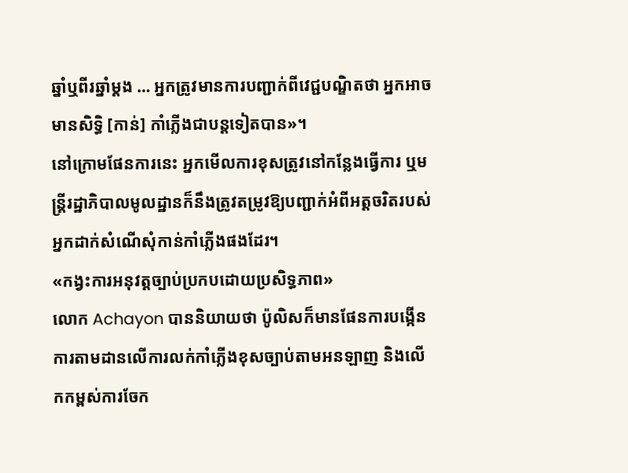ឆ្នាំឬពីរឆ្នាំម្ដង … អ្នកត្រូវមានការបញ្ជាក់ពីវេជ្ជបណ្ឌិតថា អ្នកអាចមានសិទ្ធិ [កាន់] កាំភ្លើងជាបន្តទៀតបាន»។
នៅក្រោមផែនការនេះ អ្នកមើលការខុសត្រូវនៅកន្លែងធ្វើការ ឬមន្រ្តីរដ្ឋាភិបាលមូលដ្ឋានក៏នឹងត្រូវតម្រូវឱ្យបញ្ជាក់អំពីអត្តចរិតរបស់អ្នកដាក់សំណើសុំកាន់កាំភ្លើងផងដែរ។
«កង្វះការអនុវត្តច្បាប់ប្រកបដោយប្រសិទ្ធភាព»
លោក Achayon បាននិយាយថា ប៉ូលិសក៏មានផែនការបង្កើនការតាមដានលើការលក់កាំភ្លើងខុសច្បាប់តាមអនឡាញ និងលើកកម្ពស់ការចែក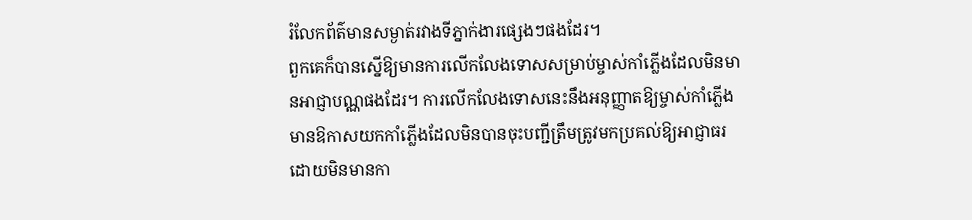រំលែកព័ត៌មានសម្ងាត់រវាងទីភ្នាក់ងារផ្សេងៗផងដែរ។
ពួកគេក៏បានស្នើឱ្យមានការលើកលែងទោសសម្រាប់ម្ចាស់កាំភ្លើងដែលមិនមានអាជ្ញាបណ្ណផងដែរ។ ការលើកលែងទោសនេះនឹងអនុញ្ញាតឱ្យម្ចាស់កាំភ្លើងមានឱកាសយកកាំភ្លើងដែលមិនបានចុះបញ្ជីត្រឹមត្រូវមកប្រគល់ឱ្យអាជ្ញាធរដោយមិនមានកា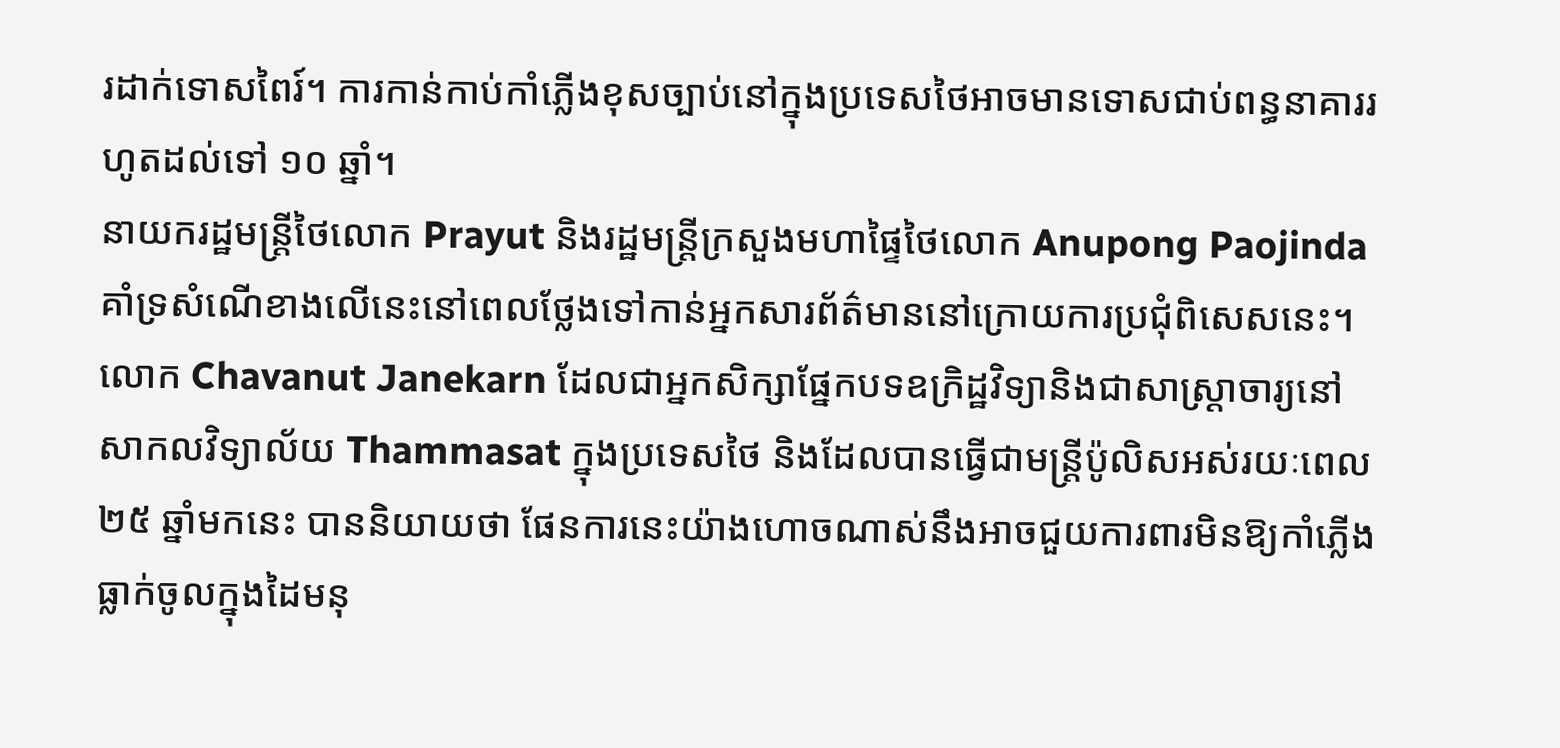រដាក់ទោសពៃរ៍។ ការកាន់កាប់កាំភ្លើងខុសច្បាប់នៅក្នុងប្រទេសថៃអាចមានទោសជាប់ពន្ធនាគាររហូតដល់ទៅ ១០ ឆ្នាំ។
នាយករដ្ឋមន្រ្តីថៃលោក Prayut និងរដ្ឋមន្រ្តីក្រសួងមហាផ្ទៃថៃលោក Anupong Paojinda គាំទ្រសំណើខាងលើនេះនៅពេលថ្លែងទៅកាន់អ្នកសារព័ត៌មាននៅក្រោយការប្រជុំពិសេសនេះ។
លោក Chavanut Janekarn ដែលជាអ្នកសិក្សាផ្នែកបទឧក្រិដ្ឋវិទ្យានិងជាសាស្រ្តាចារ្យនៅសាកលវិទ្យាល័យ Thammasat ក្នុងប្រទេសថៃ និងដែលបានធ្វើជាមន្រ្តីប៉ូលិសអស់រយៈពេល ២៥ ឆ្នាំមកនេះ បាននិយាយថា ផែនការនេះយ៉ាងហោចណាស់នឹងអាចជួយការពារមិនឱ្យកាំភ្លើងធ្លាក់ចូលក្នុងដៃមនុ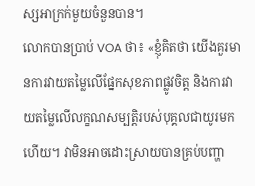ស្សអាក្រក់មួយចំនួនបាន។
លោកបានប្រាប់ VOA ថា៖ «ខ្ញុំគិតថា យើងគួរមានការវាយតម្លៃលើផ្នែកសុខភាពផ្លូវចិត្ត និងការវាយតម្លៃលើលក្ខណសម្បត្តិរបស់បុគ្គលជាយូរមកហើយ។ វាមិនអាចដោះស្រាយបានគ្រប់បញ្ហា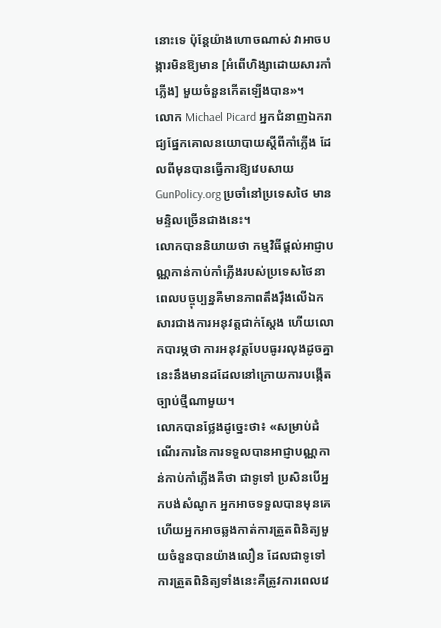នោះទេ ប៉ុន្តែយ៉ាងហោចណាស់ វាអាចបង្ការមិនឱ្យមាន [អំពើហិង្សាដោយសារកាំភ្លើង] មួយចំនួនកើតឡើងបាន»។
លោក Michael Picard អ្នកជំនាញឯករាជ្យផ្នែកគោលនយោបាយស្តីពីកាំភ្លើង ដែលពីមុនបានធ្វើការឱ្យវេបសាយ GunPolicy.org ប្រចាំនៅប្រទេសថៃ មានមន្ទិលច្រើនជាងនេះ។
លោកបាននិយាយថា កម្មវិធីផ្តល់អាជ្ញាបណ្ណកាន់កាប់កាំភ្លើងរបស់ប្រទេសថៃនាពេលបច្ចុប្បន្នគឺមានភាពតឹងរ៉ឹងលើឯកសារជាងការអនុវត្តជាក់ស្ដែង ហើយលោកបារម្ភថា ការអនុវត្តបែបធូររលុងដូចគ្នានេះនឹងមានដដែលនៅក្រោយការបង្កើតច្បាប់ថ្មីណាមួយ។
លោកបានថ្លែងដូច្នេះថា៖ «សម្រាប់ដំណើរការនៃការទទួលបានអាជ្ញាបណ្ណកាន់កាប់កាំភ្លើងគឺថា ជាទូទៅ ប្រសិនបើអ្នកបង់សំណូក អ្នកអាចទទួលបានមុនគេ ហើយអ្នកអាចឆ្លងកាត់ការត្រួតពិនិត្យមួយចំនួនបានយ៉ាងលឿន ដែលជាទូទៅការត្រួតពិនិត្យទាំងនេះគឺត្រូវការពេលវេ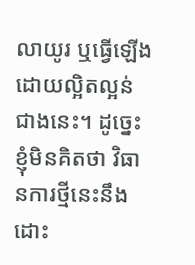លាយូរ ឬធ្វើឡើងដោយល្អិតល្អន់ជាងនេះ។ ដូច្នេះ ខ្ញុំមិនគិតថា វិធានការថ្មីនេះនឹងដោះ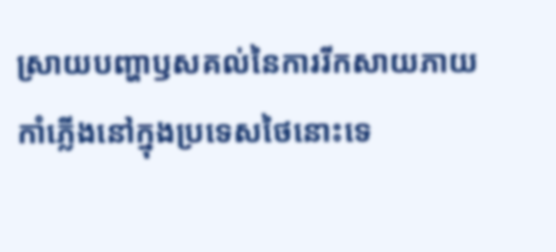ស្រាយបញ្ហាឫសគល់នៃការរីកសាយភាយកាំភ្លើងនៅក្នុងប្រទេសថៃនោះទេ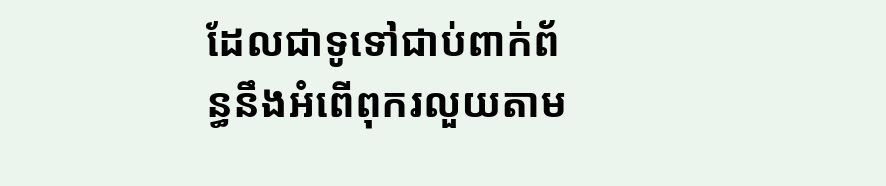ដែលជាទូទៅជាប់ពាក់ព័ន្ធនឹងអំពើពុករលួយតាម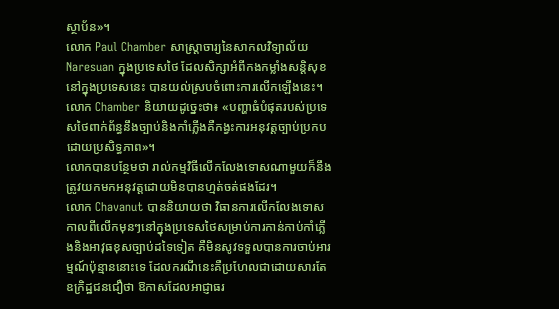ស្ថាប័ន»។
លោក Paul Chamber សាស្រ្តាចារ្យនៃសាកលវិទ្យាល័យ Naresuan ក្នុងប្រទេសថៃ ដែលសិក្សាអំពីកងកម្លាំងសន្តិសុខនៅក្នុងប្រទេសនេះ បានយល់ស្របចំពោះការលើកឡើងនេះ។
លោក Chamber និយាយដូច្នេះថា៖ «បញ្ហាធំបំផុតរបស់ប្រទេសថៃពាក់ព័ន្ធនឹងច្បាប់និងកាំភ្លើងគឺកង្វះការអនុវត្តច្បាប់ប្រកបដោយប្រសិទ្ធភាព»។
លោកបានបន្ថែមថា រាល់កម្មវិធីលើកលែងទោសណាមួយក៏នឹងត្រូវយកមកអនុវត្តដោយមិនបានហ្មត់ចត់ផងដែរ។
លោក Chavanut បាននិយាយថា វិធានការលើកលែងទោសកាលពីលើកមុនៗនៅក្នុងប្រទេសថៃសម្រាប់ការកាន់កាប់កាំភ្លើងនិងអាវុធខុសច្បាប់ដទៃទៀត គឺមិនសូវទទួលបានការចាប់អារម្មណ៍ប៉ុន្មាននោះទេ ដែលករណីនេះគឺប្រហែលជាដោយសារតែឧក្រិដ្ឋជនជឿថា ឱកាសដែលអាជ្ញាធរ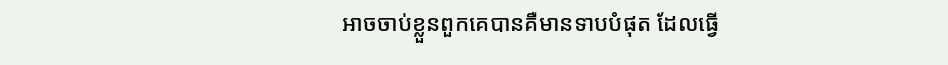អាចចាប់ខ្លួនពួកគេបានគឺមានទាបបំផុត ដែលធ្វើ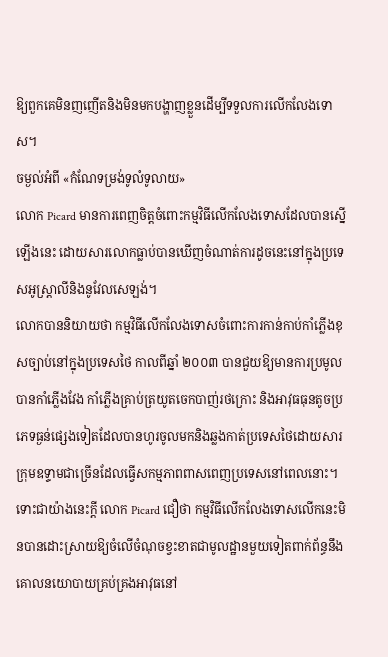ឱ្យពួកគេមិនញញើតនិងមិនមកបង្ហាញខ្លួនដើម្បីទទួលការលើកលែងទោស។
ចម្ងល់អំពី «កំណែទម្រង់ទូលំទូលាយ»
លោក Picard មានការពេញចិត្តចំពោះកម្មវិធីលើកលែងទោសដែលបានស្នើឡើងនេះ ដោយសារលោកធ្លាប់បានឃើញចំណាត់ការដូចនេះនៅក្នុងប្រទេសអូស្រ្តាលីនិងនូវែលសេឡង់។
លោកបាននិយាយថា កម្មវិធីលើកលែងទោសចំពោះការកាន់កាប់កាំភ្លើងខុសច្បាប់នៅក្នុងប្រទេសថៃ កាលពីឆ្នាំ ២០០៣ បានជួយឱ្យមានការប្រមូលបានកាំភ្លើងវែង កាំភ្លើងគ្រាប់ត្រយូតចេកបាញ់រថក្រោះ និងអាវុធធុនតូចប្រភេទធ្ងន់ផ្សេងទៀតដែលបានហូរចូលមកនិងឆ្លងកាត់ប្រទេសថៃដោយសារក្រុមឧទ្ទាមជាច្រើនដែលធ្វើសកម្មភាពពាសពេញប្រទេសនៅពេលនោះ។
ទោះជាយ៉ាងនេះក្តី លោក Picard ជឿថា កម្មវិធីលើកលែងទោសលើកនេះមិនបានដោះស្រាយឱ្យចំលើចំណុចខ្វះខាតជាមូលដ្ឋានមួយទៀតពាក់ព័ន្ធនឹងគោលនយោបាយគ្រប់គ្រងអាវុធនៅ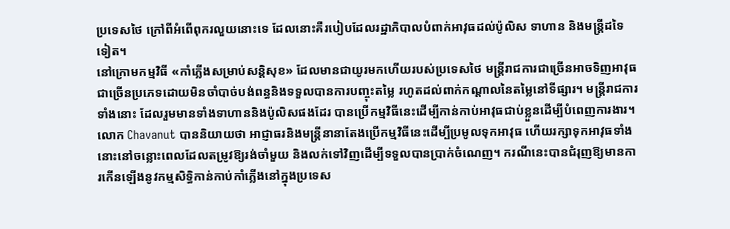ប្រទេសថៃ ក្រៅពីអំពើពុករលួយនោះទេ ដែលនោះគឺរបៀបដែលរដ្ឋាភិបាលបំពាក់អាវុធដល់ប៉ូលិស ទាហាន និងមន្រ្តីដទៃទៀត។
នៅក្រោមកម្មវិធី «កាំភ្លើងសម្រាប់សន្តិសុខ» ដែលមានជាយូរមកហើយរបស់ប្រទេសថៃ មន្រ្តីរាជការជាច្រើនអាចទិញអាវុធជាច្រើនប្រភេទដោយមិនចាំបាច់បង់ពន្ធនិងទទួលបានការបញ្ចុះតម្លៃ រហូតដល់ពាក់កណ្តាលនៃតម្លៃនៅទីផ្សារ។ មន្ត្រីរាជការទាំងនោះ ដែលរួមមានទាំងទាហាននិងប៉ូលិសផងដែរ បានប្រើកម្មវិធីនេះដើម្បីកាន់កាប់អាវុធជាប់ខ្លួនដើម្បីបំពេញការងារ។
លោក Chavanut បាននិយាយថា អាជ្ញាធរនិងមន្រ្តីនានាតែងប្រើកម្មវិធីនេះដើម្បីប្រមូលទុកអាវុធ ហើយរក្សាទុកអាវុធទាំងនោះនៅចន្លោះពេលដែលតម្រូវឱ្យរង់ចាំមួយ និងលក់ទៅវិញដើម្បីទទួលបានប្រាក់ចំណេញ។ ករណីនេះបានជំរុញឱ្យមានការកើនឡើងនូវកម្មសិទ្ធិកាន់កាប់កាំភ្លើងនៅក្នុងប្រទេស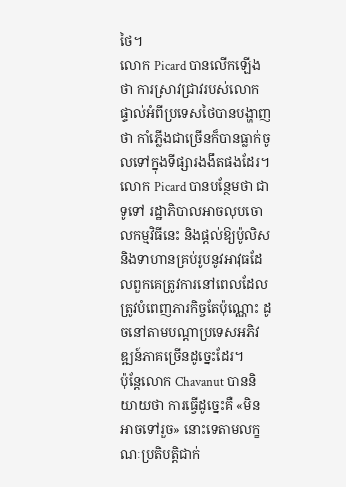ថៃ។
លោក Picard បានលើកឡើងថា ការស្រាវជ្រាវរបស់លោកផ្ទាល់អំពីប្រទេសថៃបានបង្ហាញថា កាំភ្លើងជាច្រើនក៏បានធ្លាក់ចូលទៅក្នុងទីផ្សារងងឹតផងដែរ។
លោក Picard បានបន្ថែមថា ជាទូទៅ រដ្ឋាភិបាលអាចលុបចោលកម្មវិធីនេះ និងផ្តល់ឱ្យប៉ូលិសនិងទាហានគ្រប់រូបនូវអាវុធដែលពួកគេត្រូវការនៅពេលដែលត្រូវបំពេញភារកិច្ចតែប៉ុណ្ណោះ ដូចនៅតាមបណ្តាប្រទេសអភិវឌ្ឍន៍ភាគច្រើនដូច្នេះដែរ។
ប៉ុន្តែលោក Chavanut បាននិយាយថា ការធ្វើដូច្នេះគឺ «មិនអាចទៅរួច» នោះទេតាមលក្ខណៈប្រតិបត្តិជាក់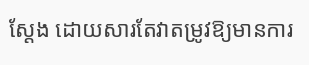ស្ដែង ដោយសារតែវាតម្រូវឱ្យមានការ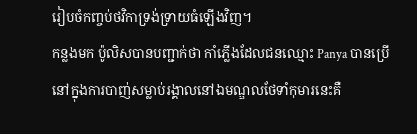រៀបចំកញ្ចប់ថវិកាទ្រង់ទ្រាយធំឡើងវិញ។
កន្លងមក ប៉ូលិសបានបញ្ជាក់ថា កាំភ្លើងដែលជនឈ្មោះ Panya បានប្រើនៅក្នុងការបាញ់សម្លាប់រង្គាលនៅឯមណ្ឌលថែទាំកុមារនេះគឺ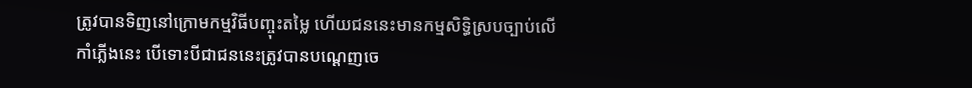ត្រូវបានទិញនៅក្រោមកម្មវិធីបញ្ចុះតម្លៃ ហើយជននេះមានកម្មសិទ្ធិស្របច្បាប់លើកាំភ្លើងនេះ បើទោះបីជាជននេះត្រូវបានបណ្តេញចេ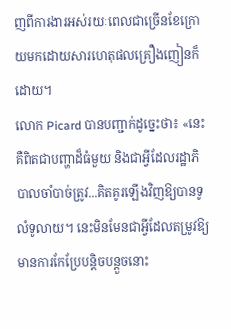ញពីការងារអស់រយៈពេលជាច្រើនខែក្រោយមកដោយសារហេតុផលគ្រឿងញៀនក៏ដោយ។
លោក Picard បានបញ្ជាក់ដូច្នេះថា៖ «នេះគឺពិតជាបញ្ហាដ៏ធំមួយ និងជាអ្វីដែលរដ្ឋាភិបាលចាំបាច់ត្រូវ...គិតគូរឡើងវិញឱ្យបានទូលំទូលាយ។ នេះមិនមែនជាអ្វីដែលតម្រូវឱ្យមានការកែប្រែបន្តិចបន្តួចនោះ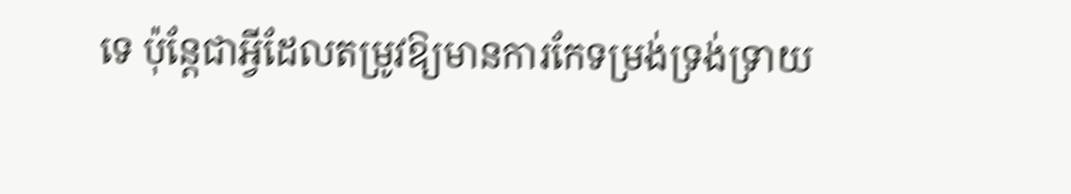ទេ ប៉ុន្តែជាអ្វីដែលតម្រូវឱ្យមានការកែទម្រង់ទ្រង់ទ្រាយ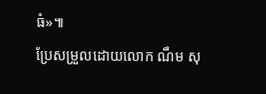ធំ»៕
ប្រែសម្រួលដោយលោក ណឹម សុ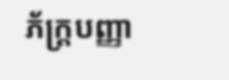ភ័ក្រ្តបញ្ញា